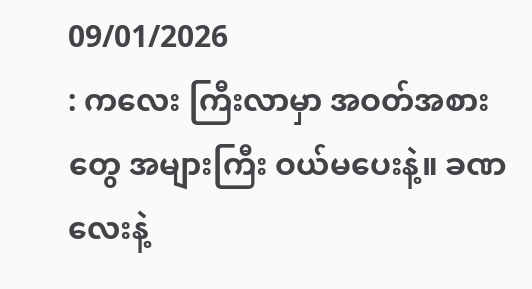09/01/2026
: ကလေး ကြီးလာမှာ အဝတ်အစားတွေ အများကြီး ဝယ်မပေးနဲ့။ ခဏလေးနဲ့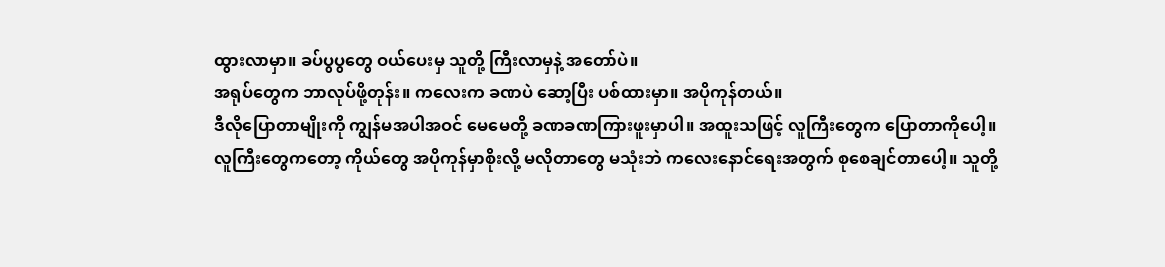ထွားလာမှာ။ ခပ်ပွပွတွေ ဝယ်ပေးမှ သူတို့ ကြီးလာမှနဲ့ အတော်ပဲ။
အရုပ်တွေက ဘာလုပ်ဖို့တုန်း။ ကလေးက ခဏပဲ ဆော့ပြီး ပစ်ထားမှာ။ အပိုကုန်တယ်။
ဒီလိုပြောတာမျိုးကို ကျွန်မအပါအဝင် မေမေတို့ ခဏခဏကြားဖူးမှာပါ။ အထူးသဖြင့် လူကြီးတွေက ပြောတာကိုပေါ့။
လူကြီးတွေကတော့ ကိုယ်တွေ အပိုကုန်မှာစိုးလို့ မလိုတာတွေ မသုံးဘဲ ကလေးနောင်ရေးအတွက် စုစေချင်တာပေါ့။ သူတို့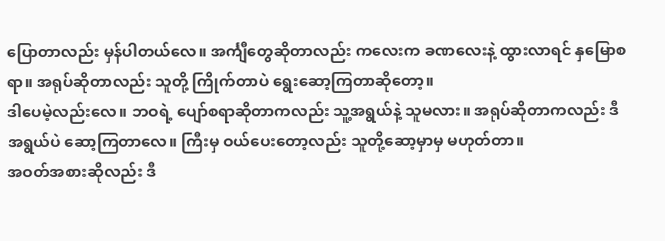ပြောတာလည်း မှန်ပါတယ်လေ။ အင်္ကျီတွေဆိုတာလည်း ကလေးက ခဏလေးနဲ့ ထွားလာရင် နှမြောစရာ။ အရုပ်ဆိုတာလည်း သူတို့ ကြိုက်တာပဲ ရွေးဆော့ကြတာဆိုတော့။
ဒါပေမဲ့လည်းလေ။ ဘဝရဲ့ ပျော်စရာဆိုတာကလည်း သူ့အရွယ်နဲ့ သူမလား။ အရုပ်ဆိုတာကလည်း ဒီအရွယ်ပဲ ဆော့ကြတာလေ။ ကြီးမှ ဝယ်ပေးတော့လည်း သူတို့ဆော့မှာမှ မဟုတ်တာ။
အဝတ်အစားဆိုလည်း ဒီ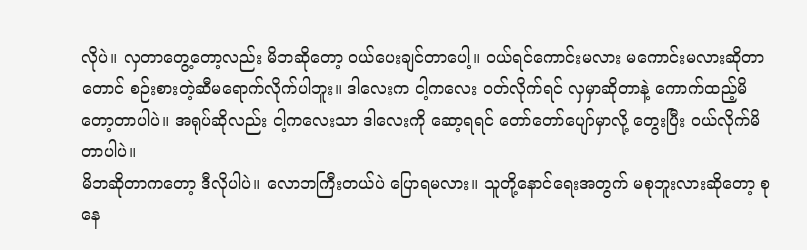လိုပဲ။ လှတာတွေ့တော့လည်း မိဘဆိုတော့ ဝယ်ပေးချင်တာပေါ့။ ဝယ်ရင်ကောင်းမလား မကောင်းမလားဆိုတာတောင် စဉ်းစားတဲ့ဆီမရောက်လိုက်ပါဘူး။ ဒါလေးက ငါ့ကလေး ဝတ်လိုက်ရင် လှမှာဆိုတာနဲ့ ကောက်ထည့်မိတော့တာပါပဲ။ အရုပ်ဆိုလည်း ငါ့ကလေးသာ ဒါလေးကို ဆော့ရရင် တော်တော်ပျော်မှာလို့ တွေးပြီး ဝယ်လိုက်မိတာပါပဲ။
မိဘဆိုတာကတော့ ဒီလိုပါပဲ။ လောဘကြီးတယ်ပဲ ပြောရမလား။ သူတို့နောင်ရေးအတွက် မစုဘူးလားဆိုတော့ စုနေ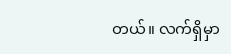တယ်။ လက်ရှိမှာ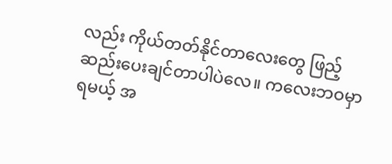လည်း ကိုယ်တတ်နိုင်တာလေးတွေ ဖြည့်ဆည်းပေးချင်တာပါပဲလေ။ ကလေးဘဝမှာ ရမယ့် အ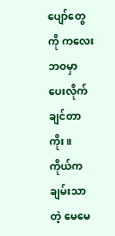ပျော်တွေကို ကလေးဘဝမှာ ပေးလိုက်ချင်တာကိုး။
ကိုယ်က ချမ်းသာတဲ့ မေမေ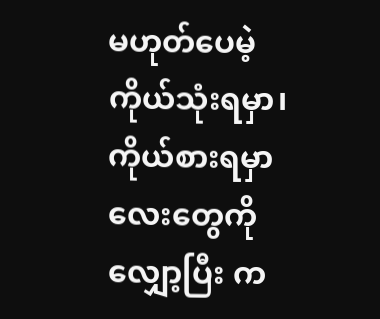မဟုတ်ပေမဲ့ ကိုယ်သုံးရမှာ၊ ကိုယ်စားရမှာလေးတွေကို လျှော့ပြီး က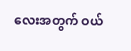လေးအတွက် ဝယ်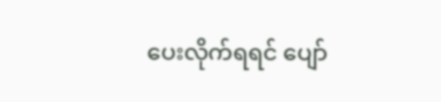ပေးလိုက်ရရင် ပျော်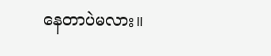နေတာပဲမလား။